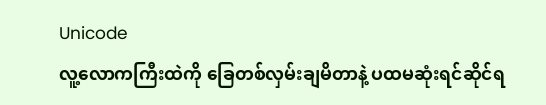Unicode
လူ့လောကကြီးထဲကို ခြေတစ်လှမ်းချမိတာနဲ့ ပထမဆုံးရင်ဆိုင်ရ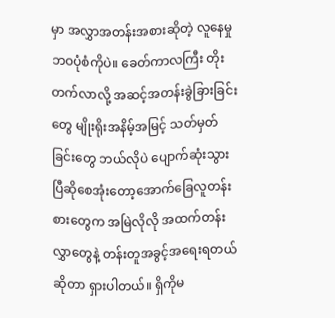မှာ အလွှာအတန်းအစားဆိုတဲ့ လူနေမှု ဘဝပုံစံကိုပဲ။ ခေတ်ကာလကြီး တိုးတက်လာလို့ အဆင့်အတန်းခွဲခြားခြင်းတွေ မျိုးရိုးအနိမ့်အမြင့် သတ်မှတ်ခြင်းတွေ ဘယ်လိုပဲ ပျောက်ဆုံးသွားပြီဆိုစေအုံးတော့အောက်ခြေလူတန်းစားတွေက အမြဲလိုလို အထက်တန်းလွှာတွေနဲ့ တန်းတူအခွင့်အရေးရတယ်ဆိုတာ ရှားပါတယ်။ ရှိကိုမ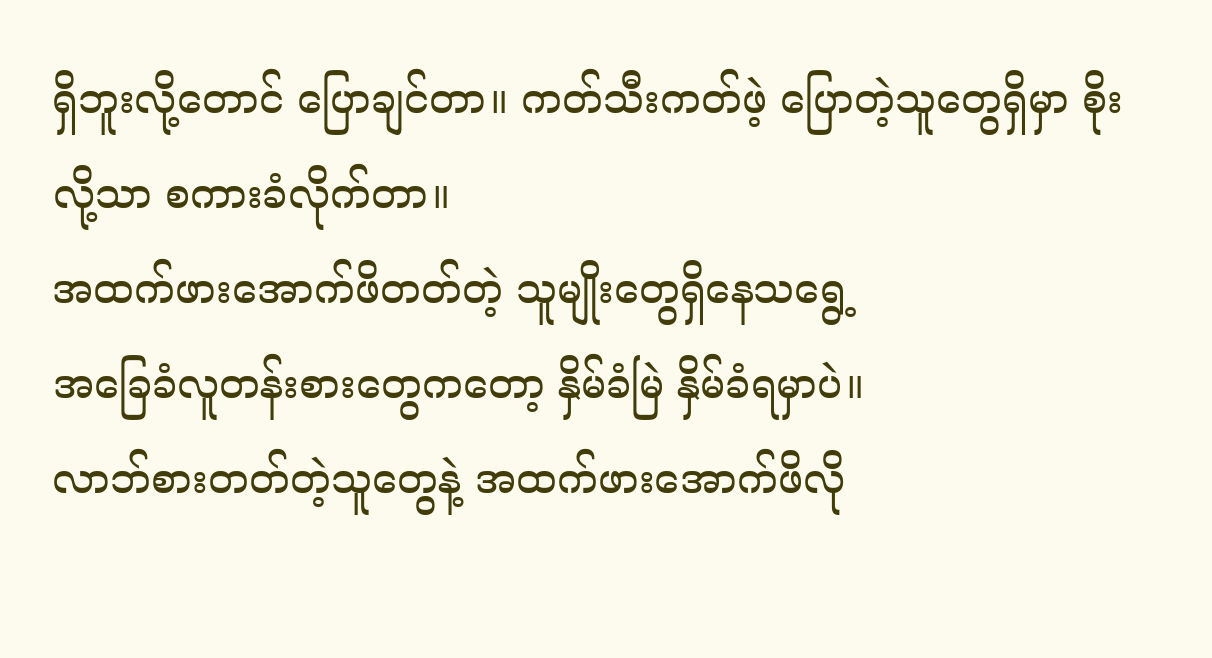ရှိဘူးလို့တောင် ပြောချင်တာ။ ကတ်သီးကတ်ဖဲ့ ပြောတဲ့သူတွေရှိမှာ စိုးလို့သာ စကားခံလိုက်တာ။
အထက်ဖားအောက်ဖိတတ်တဲ့ သူမျိုးတွေရှိနေသရွေ့
အခြေခံလူတန်းစားတွေကတော့ နှိမ်ခံမြဲ နှိမ်ခံရမှာပဲ။
လာဘ်စားတတ်တဲ့သူတွေနဲ့ အထက်ဖားအောက်ဖိလို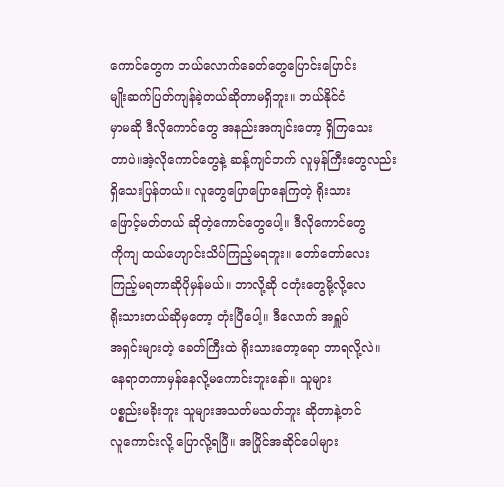ကောင်တွေက ဘယ်လောက်ခေတ်တွေပြောင်းပြောင်း
မျိုးဆက်ပြတ်ကျန်ခဲ့တယ်ဆိုတာမရှိဘူး။ ဘယ်နိုင်ငံ
မှာမဆို ဒီလိုကောင်တွေ အနည်းအကျင်းတော့ ရှိကြသေး
တာပဲ။အဲ့လိုကောင်တွေနဲ့ ဆန့်ကျင်ဘက် လူမှန်ကြီးတွေလည်း
ရှိသေးပြန်တယ်။ လူတွေပြောပြောနေကြတဲ့ ရိုးသား
ဖြောင့်မတ်တယ် ဆိုတဲ့ကောင်တွေပေါ့။ ဒီလိုကောင်တွေ
ကိုကျ ထယ်ဟျောင်းသိပ်ကြည့်မရဘူး။ တော်တော်လေး
ကြည့်မရတာဆိုပိုမှန်မယ်။ ဘာလို့ဆို ငတုံးတွေမို့လို့လေ
ရိုးသားတယ်ဆိုမှတော့ တုံးပြီပေါ့။ ဒီလောက် အရှူပ်
အရှင်းများတဲ့ ခေတ်ကြီးထဲ ရိုးသားတော့ရော ဘာရလို့လဲ။
နေရာတကာမှန်နေလို့မကောင်းဘူးနော်။ သူများ
ပစ္စည်းမခိုးဘူး သူများအသတ်မသတ်ဘူး ဆိုတာနဲ့တင်
လူကောင်းလို့ ပြောလို့ရပြီ။ အပြိုင်အဆိုင်ပေါများ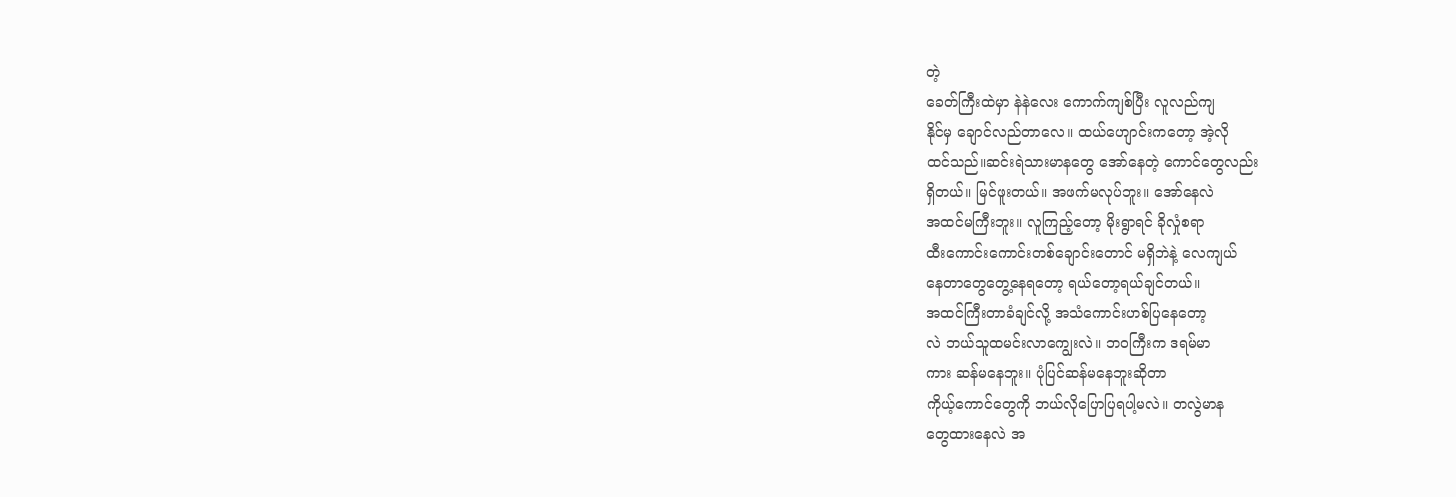တဲ့
ခေတ်ကြီးထဲမှာ နဲနဲလေး ကောက်ကျစ်ပြီး လူလည်ကျ
နိုင်မှ ချောင်လည်တာလေ။ ထယ်ဟျောင်းကတော့ အဲ့လို
ထင်သည်။ဆင်းရဲသားမာနတွေ အော်နေတဲ့ ကောင်တွေလည်း
ရှိတယ်။ မြင်ဖူးတယ်။ အဖက်မလုပ်ဘူး။ အော်နေလဲ
အထင်မကြီးဘူး။ လူကြည့်တော့ မိုးရွာရင် ခိုလှုံစရာ
ထီးကောင်းကောင်းတစ်ချောင်းတောင် မရှိဘဲနဲ့ လေကျယ်
နေတာတွေတွေ့နေရတော့ ရယ်တော့ရယ်ချင်တယ်။
အထင်ကြီးတာခံချင်လို့ အသံကောင်းဟစ်ပြနေတော့
လဲ ဘယ်သူထမင်းလာကျွေးလဲ။ ဘဝကြီးက ဒရမ်မာ
ကား ဆန်မနေဘူး။ ပုံပြင်ဆန်မနေဘူးဆိုတာ
ကိုယ့်ကောင်တွေကို ဘယ်လိုပြောပြရပါ့မလဲ။ တလွဲမာန
တွေထားနေလဲ အ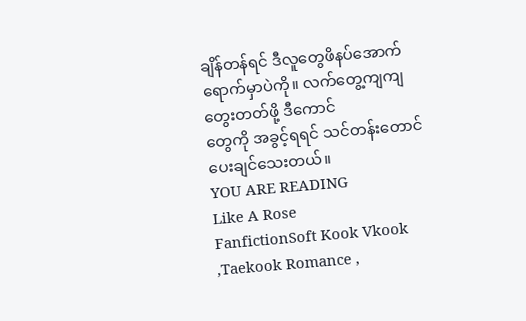ချိန်တန်ရင် ဒီလူတွေဖိနပ်အောက်
ရောက်မှာပဲကို။ လက်တွေ့ကျကျတွေးတတ်ဖို့ ဒီကောင်
တွေကို အခွင့်ရရင် သင်တန်းတောင်ပေးချင်သေးတယ်။
YOU ARE READING
Like A Rose
FanfictionSoft Kook Vkook ,Taekook Romance ,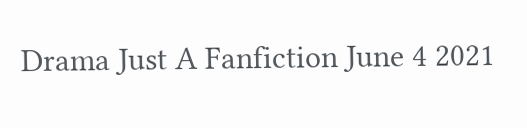Drama Just A Fanfiction June 4 2021